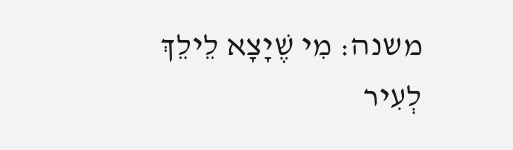משנה: מִי שֶׁיָצָא לֵילֵךְ לְעִיר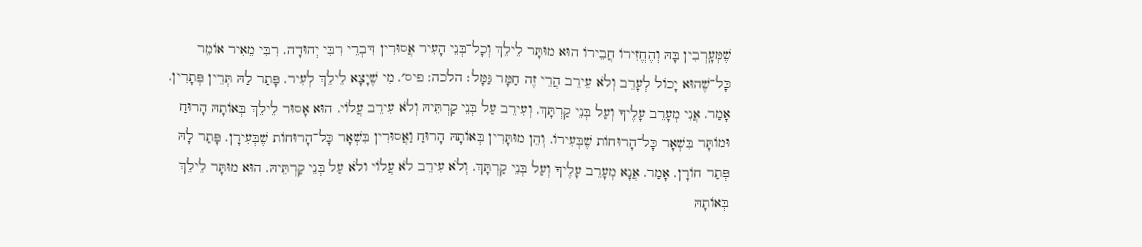שֶׁמְּעָֽרְבִין בָּהּ וְהֶחֱזִירוֹ חֲבֵירוֹ הוּא מוּתָּר לֵילֵךְ וְכָל־בְּנֵי הָעִיר אֲסוּרִין דִּבְרֵי רִבִּי יְהוּדָה. רִבִּי מֵאִיר אוֹמֵר כָּל־שֶׁהוּא יָכוֹל לְעָרֵב וְלֹא עֵירֵב הֲרֵי זֶה חַמָּר גַּמָּל׃ הלכה: פיס׳. מִי שֶׁיָצָא לֵילֵךְ לְעִיר. פָּתַר לַהּ תְּרֵין פְּתָרִין. אָמַר. אֲנִי מְעָרֵב עָלֶיךָ וְעַל בְּנֵי קַרְתָּךְ. וְעִירֵב עַל בְּנֵי קַרְתֵּיהּ וְלֹא עִירֵב עֲלוֹי. הוּא אָסוּר לֵילֵךְ בְּאוֹתָהּ הָרוּחַ וּמוֹתָּר בִּשְׁאָר כָּל־הָרוּחוֹת שֶׁבְּעִירוֹ. וְהֵן מוּתָּרִין בְּאוֹתָהּ הָרוּחַ וַאֲסוּרִין בִּשְׁאָר כָּל־הָרוּחוֹת שֶׁבְּעִירָן. פָּתַר לָהּ פְּתַר חוֹרָן. אָמַר. אֲנָא מְעָרֵב עָלֶיךָ וְעַל בְּנֵי קַרְתָּךְ. וְלֹא עִירֵב לֹא עֲלוֹי ולֹא עַל בְּנֵי קַרְתֵּיהּ. הוּא מוּתָּר לֵילֵךְ בְּאוֹתָהּ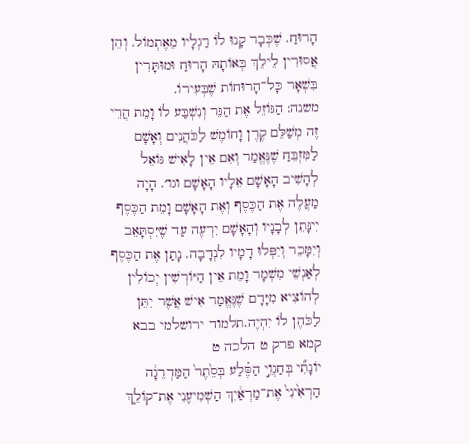הָרוּחַ. שֶׁכְּבָר קָנוּ לוֹ רַגְלָיו מֵאֶתְמוֹל. וְהֵן אֲסוּרִין לֵילֵךְ בְּאוֹתָהּ הָרוּחַ וּמוּתָּרִין בִּשְׁאָר כָּל־הָרוּחוֹת שֶׁבְּעִירוֹ.
משנה: הַגּוֹזֵל אֶת הַגֵּר וְנִשְׁבַּע לוֹ וָמֵת הֲרֵי זֶה מְשַׁלֵּם קֶרֶן וָחוֹמֶשׁ לַכֹּהֲנִים וְאָשָׁם לַמִּזְבֵּחַ שֶׁנֶּאֱמַר וְאִם אֵין לָאִישׁ גּוֹאֵל לְהָשִׁיב הָאָשָׁם אֵלָיו הָאָשָׁם וגו׳. הָיָה מַעֲלֶה אֶת הַכֶּסֶף וְאֶת הָאָשָׁם וָמֵת הַכֶּסֶף יִינָּתֵן לְבָנָיו וְהָאָשָׁם יִרְעֶה עַד שֶׁיִּסְתָּאֵב וְיִמָּכֵר וְיִפְּלוּ דָמָיו לִנְדָבָה. נָתַן אֶת הַכֶּסֶף לְאַנְשֵׁי מִשְׁמָר וָמֵת אֵין הַיּוֹרְשִׁין יְכוֹלִין לְהוֹצִיא מִיָּדָם שֶׁנֶּאֱמַר אִישׁ אֲשֶׁר יִתֵּן לַכֹּהֶן לוֹ יִהְיֶה.תלמוד ירושלמי בבא קמא פרק ט הלכה ט
יוֹנָתִ֞י בְּחַגְוֵ֣י הַסֶּ֗לַע בְּסֵ֙תֶר֙ הַמַּדְרֵגָ֔ה הַרְאִ֙ינִי֙ אֶת־מַרְאַ֔יִךְ הַשְׁמִיעִ֖נִי אֶת־קוֹלֵ֑ךְ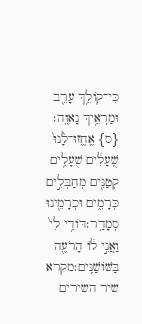כִּי־קוֹלֵ֥ךְ עָרֵ֖ב וּמַרְאֵ֥יךְ נָאוֶֽה׃ {ס} אֶֽחֱזוּ־לָ֙נוּ֙ שֻֽׁעָלִ֔ים שֻׁעָלִ֥ים קְטַנִּ֖ים מְחַבְּלִ֣ים כְּרָמִ֑ים וּכְרָמֵ֖ינוּ סְמָדַֽר׃דּוֹדִ֥י לִי֙ וַאֲנִ֣י ל֔וֹ הָרֹעֶ֖ה בַּשּׁוֹשַׁנִּֽים׃מקרא שיר השירים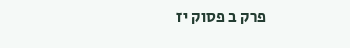פרק ב פסוק יז